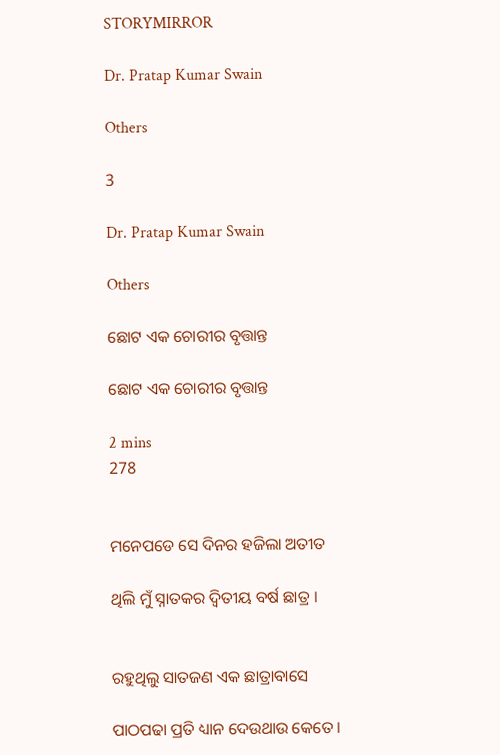STORYMIRROR

Dr. Pratap Kumar Swain

Others

3

Dr. Pratap Kumar Swain

Others

ଛୋଟ ଏକ ଚୋରୀର ବୃତ୍ତାନ୍ତ

ଛୋଟ ଏକ ଚୋରୀର ବୃତ୍ତାନ୍ତ

2 mins
278


ମନେପଡେ ସେ ଦିନର ହଜିଲା ଅତୀତ

ଥିଲି ମୁଁ ସ୍ନାତକର ଦ୍ୱିତୀୟ ବର୍ଷ ଛାତ୍ର ।


ରହୁଥିଲୁ ସାତଜଣ ଏକ ଛାତ୍ରାବାସେ

ପାଠପଢା ପ୍ରତି ଧ୍ୟାନ ଦେଉଥାଉ କେତେ।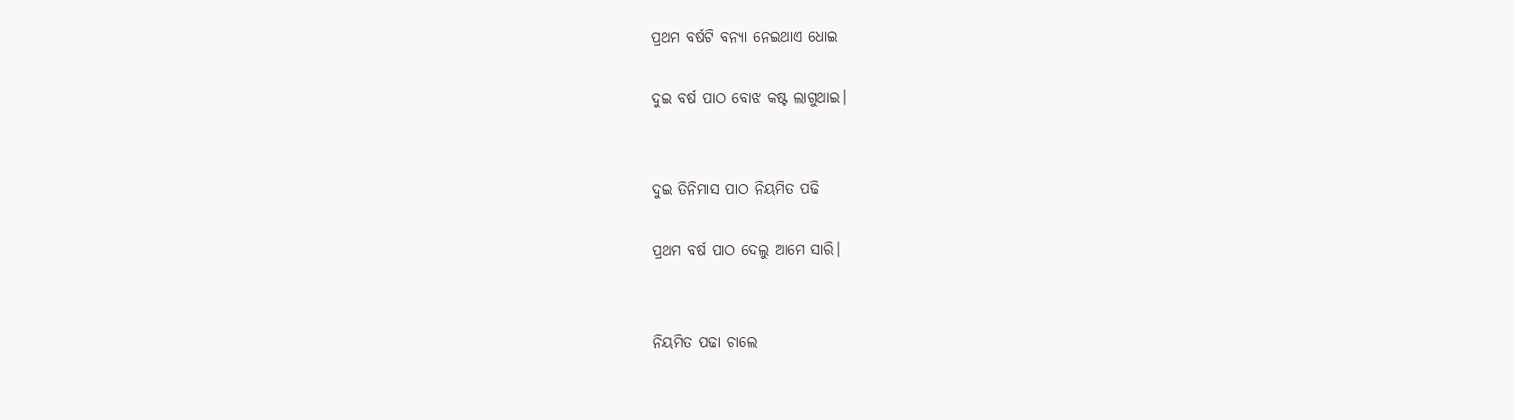ପ୍ରଥମ ବର୍ଷଟି ବନ୍ୟା ନେଇଥାଏ ଧୋଇ

ଦୁଇ ବର୍ଷ ପାଠ ବୋଝ କଷ୍ଟ ଲାଗୁଥାଇ।


ଦୁଇ ତିନିମାସ ପାଠ ନିୟମିତ ପଢି

ପ୍ରଥମ ବର୍ଷ ପାଠ ଦେଲୁ ଆମେ ସାରି।


ନିୟମିତ ପଢା ଚାଲେ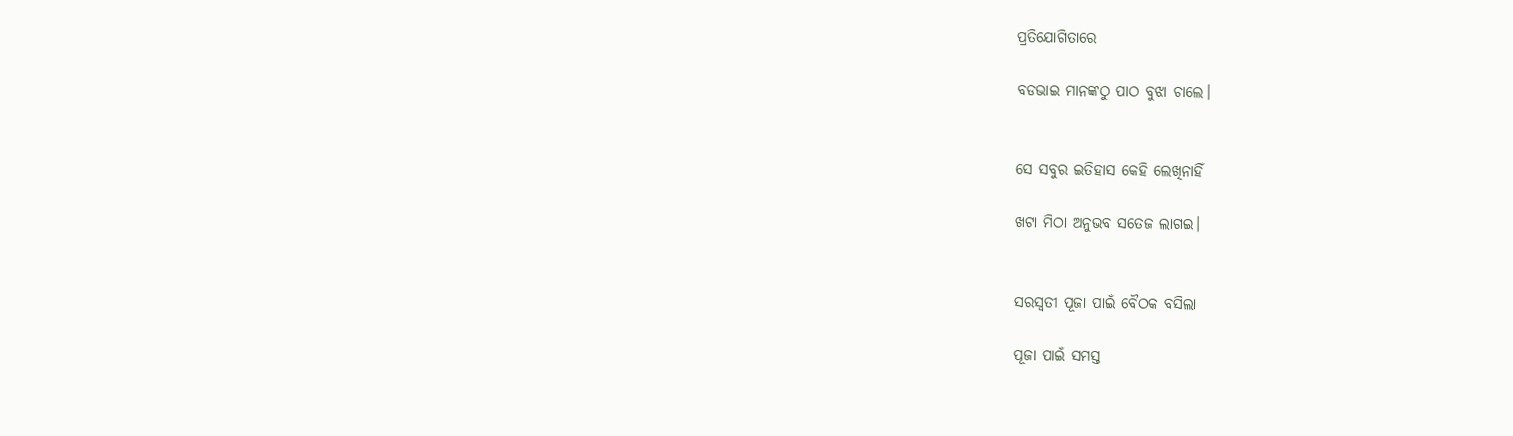ପ୍ରତିଯୋଗିତାରେ

ବଡଭାଇ ମାନଙ୍କଠୁ ପାଠ ବୁଝା ଚାଲେ।


ସେ ସବୁର ଇତିହାସ କେହି ଲେଖିନାହିଁ

ଖଟା ମିଠା ଅନୁଭବ ସତେଜ ଲାଗଇ।


ସରସ୍ୱତୀ ପୂଜା ପାଇଁ ବୈଠକ ବସିଲା

ପୂଜା ପାଇଁ ସମସ୍ତ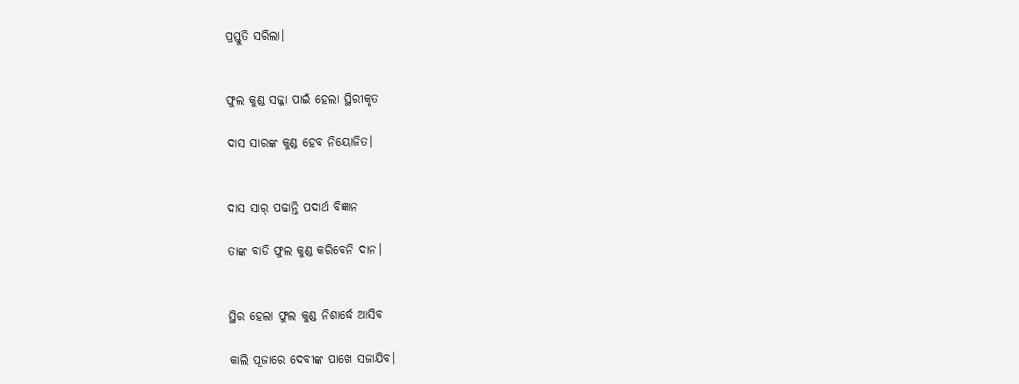ପ୍ରସ୍ତୁତି ସରିଲା।


ଫୁଲ କୁଣ୍ଡ ସଜ୍ଜା ପାଇଁ ହେଲା ସ୍ଥିରୀକୃତ

ଦାସ ସାରଙ୍କ କୁଣ୍ଡ ହେବ ନିୟୋଜିତ।


ଦାସ ସାର୍ ପଢାନ୍ତି ପଦାର୍ଥ ବିଜ୍ଞାନ

ତାଙ୍କ ବାଡି ଫୁଲ କୁଣ୍ଡ କରିବେନି ଦାନ।


ସ୍ଥିର ହେଲା ଫୁଲ କୁଣ୍ଡ ନିଶାର୍ଦ୍ଧେ ଆସିବ

କାଲି ପୂଜାରେ ଦେବୀଙ୍କ ପାଖେ ସଜାଯିବ।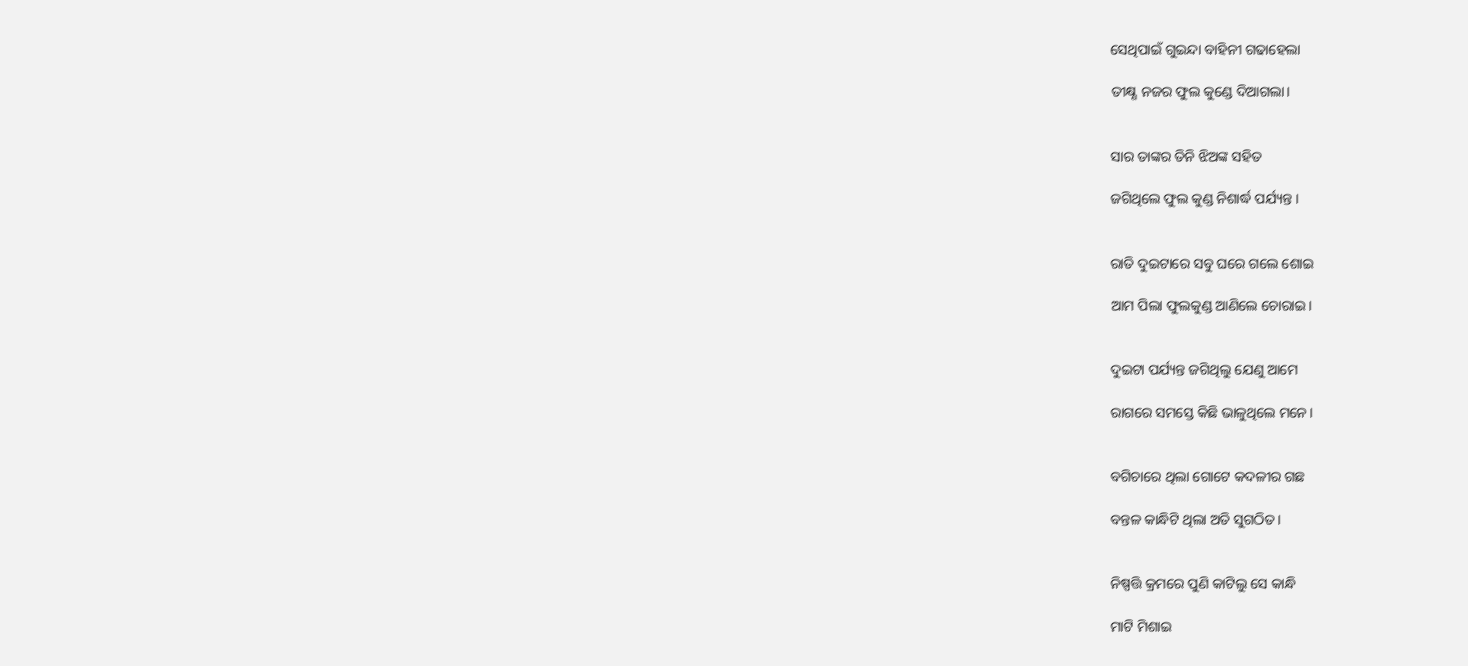ସେଥିପାଇଁ ଗୁଇନ୍ଦା ବାହିନୀ ଗଢାହେଲା

ତୀକ୍ଷ୍ଣ ନଜର ଫୁଲ କୁଣ୍ଡେ ଦିଆଗଲା।


ସାର ତାଙ୍କର ତିନି ଝିଅଙ୍କ ସହିତ

ଜଗିଥିଲେ ଫୁଲ କୁଣ୍ଡ ନିଶାର୍ଦ୍ଧ ପର୍ଯ୍ୟନ୍ତ ।


ରାତି ଦୁଇଟାରେ ସବୁ ଘରେ ଗଲେ ଶୋଇ

ଆମ ପିଲା ଫୁଲକୁଣ୍ଡ ଆଣିଲେ ଚୋରାଇ।


ଦୁଇଟା ପର୍ଯ୍ୟନ୍ତ ଜଗିଥିଲୁ ଯେଣୁ ଆମେ

ରାଗରେ ସମସ୍ତେ କିଛି ଭାଳୁଥିଲେ ମନେ।


ବଗିଚାରେ ଥିଲା ଗୋଟେ କଦଳୀର ଗଛ

ବନ୍ତଳ କାନ୍ଧିଟି ଥିଲା ଅତି ସୁଗଠିତ।


ନିଷ୍ପତ୍ତି କ୍ରମରେ ପୁଣି କାଟିଲୁ ସେ କାନ୍ଧି

ମାଟି ମିଶାଇ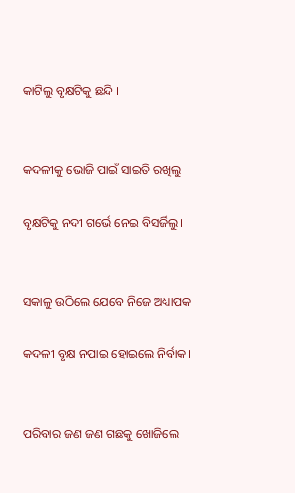କାଟିଲୁ ବୃକ୍ଷଟିକୁ ଛନ୍ଦି ।


କଦଳୀକୁ ଭୋଜି ପାଇଁ ସାଇତି ରଖିଲୁ

ବୃକ୍ଷଟିକୁ ନଦୀ ଗର୍ଭେ ନେଇ ବିସର୍ଜିଲୁ।


ସକାଳୁ ଉଠିଲେ ଯେବେ ନିଜେ ଅଧ୍ୟାପକ

କଦଳୀ ବୃକ୍ଷ ନପାଇ ହୋଇଲେ ନିର୍ବାକ।


ପରିବାର ଜଣ ଜଣ ଗଛକୁ ଖୋଜିଲେ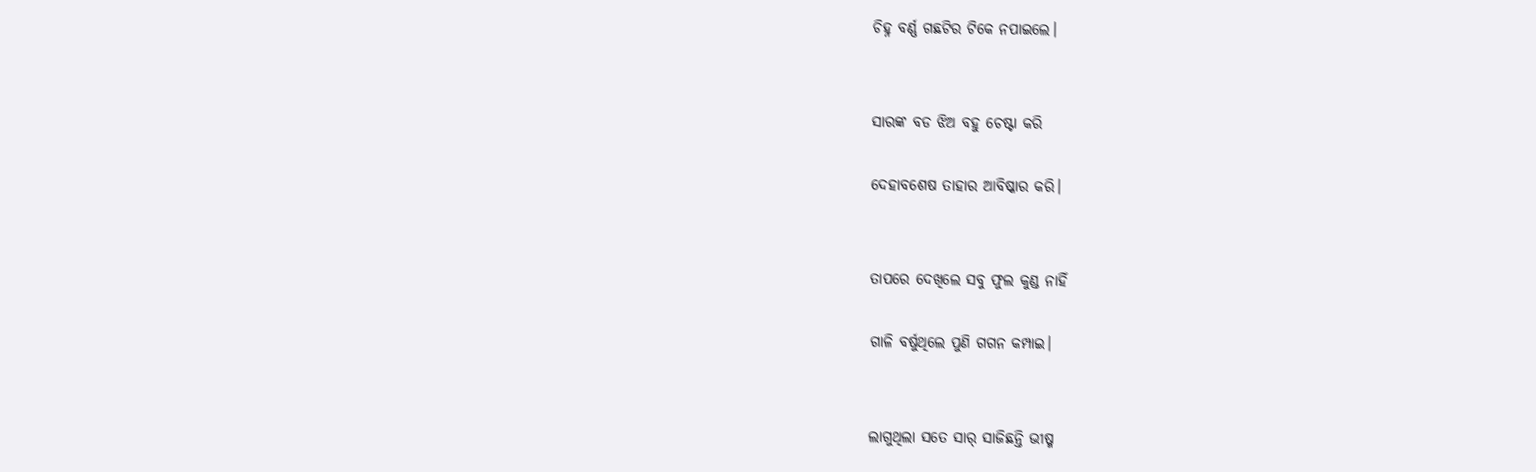ଚିହ୍ନ ବର୍ଣ୍ଣ ଗଛଟିର ଟିକେ ନପାଇଲେ।


ସାରଙ୍କ ବଡ ଝିଅ ବହୁ ଚେଷ୍ଟା କରି

ଦେହାବଶେଷ ତାହାର ଆବିଷ୍କାର କରି।


ତାପରେ ଦେଖିଲେ ସବୁ ଫୁଲ କୁଣ୍ଡ ନାହିଁ

ଗାଳି ବର୍ଷୁଥିଲେ ପୁଣି ଗଗନ କମ୍ପାଇ।


ଲାଗୁଥିଲା ସତେ ସାର୍ ସାଜିଛନ୍ତି ଭୀଷ୍ମ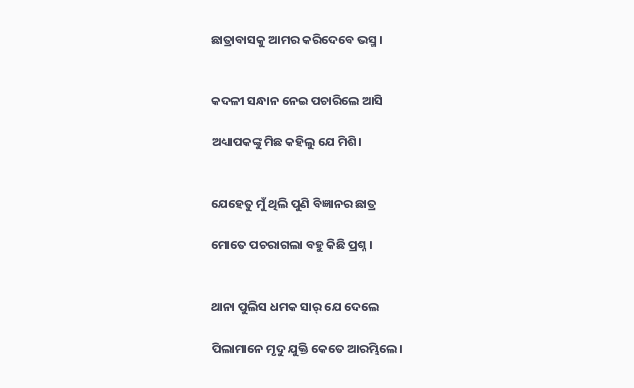ଛାତ୍ରାବାସକୁ ଆମର କରିଦେବେ ଭସ୍ମ ।


କଦଳୀ ସନ୍ଧାନ ନେଇ ପଚାରିଲେ ଆସି

ଅଧ୍ୟାପକଙ୍କୁ ମିଛ କହିଲୁ ଯେ ମିଶି।


ଯେହେତୁ ମୁଁ ଥିଲି ପୁଣି ବିଜ୍ଞାନର ଛାତ୍ର

ମୋତେ ପଚରାଗଲା ବହୁ କିଛି ପ୍ରଶ୍ନ ।


ଥାନା ପୁଲିସ ଧମକ ସାର୍ ଯେ ଦେଲେ

ପିଲାମାନେ ମୃଦୁ ଯୁକ୍ତି କେତେ ଆରମ୍ଭିଲେ।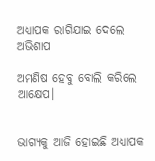ଅଧ୍ୟାପକ ରାଗିଯାଇ ଦେଲେ ଅଭିଶାପ

ଅମଣିଷ ହେବୁ ବୋଲି କରିଲେ ଆକ୍ଷେପ।


ଭାଗ୍ୟକୁ ଆଜି ହୋଇଛି ଅଧ୍ୟାପକ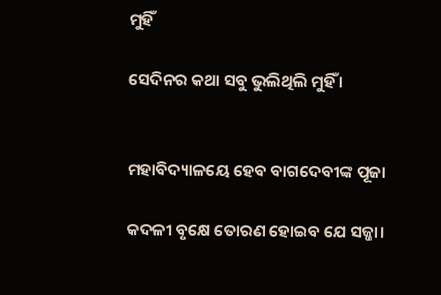ମୁହିଁ

ସେଦିନର କଥା ସବୁ ଭୁଲିଥିଲି ମୁହିଁ ।


ମହାବିଦ୍ୟାଳୟେ ହେବ ବାଗଦେବୀଙ୍କ ପୂଜା

କଦଳୀ ବୃକ୍ଷେ ତୋରଣ ହୋଇବ ଯେ ସଜ୍ଜା।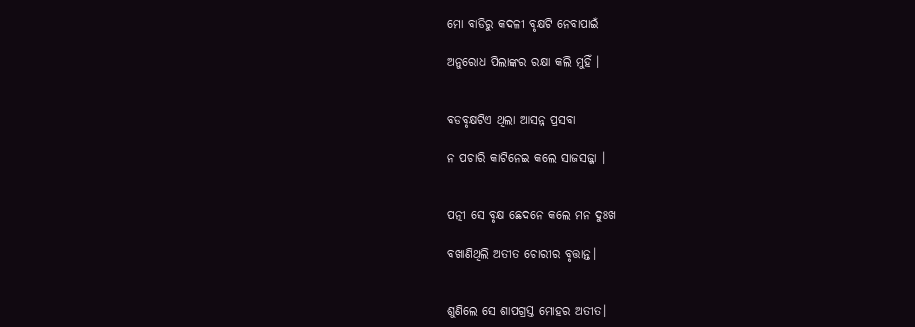ମୋ ବାଡିରୁ କଦଳୀ ବୃକ୍ଷଟି ନେବାପାଇଁ

ଅନୁରୋଧ ପିଲାଙ୍କର ରକ୍ଷା କଲି ମୁହିଁ ।


ବଡବୃକ୍ଷଟିଏ ଥିଲା ଆସନ୍ନ ପ୍ରସବା

ନ ପଚାରି କାଟିନେଇ କଲେ ସାଜସଜ୍ଜା ।


ପତ୍ନୀ ସେ ବୃକ୍ଷ ଛେଦନେ କଲେ ମନ ଦୁଃଖ

ବଖାଣିଥିଲି ଅତୀତ ଚୋରୀର ବୃତ୍ତାନ୍ତ।


ଶୁଣିଲେ ସେ ଶାପଗ୍ରସ୍ତ ମୋହର ଅତୀତ।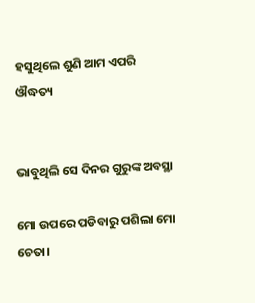ହସୁଥିଲେ ଶୁଣି ଆମ ଏପରି ଔଦ୍ଧତ୍ୟ


ଭାବୁଥିଲି ସେ ଦିନର ଗୁରୁଙ୍କ ଅବସ୍ଥା

ମୋ ଉପରେ ପଡିବାରୁ ପଶିଲା ମୋ ଚେତା।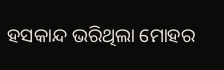ହସକାନ୍ଦ ଭରିଥିଲା ମୋହର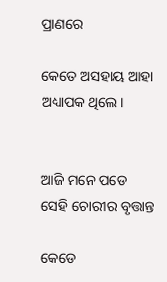ପ୍ରାଣରେ

କେତେ ଅସହାୟ ଆହା ଅଧ୍ୟାପକ ଥିଲେ।


ଆଜି ମନେ ପଡେ ସେହି ଚୋରୀର ବୃତ୍ତାନ୍ତ

କେଡେ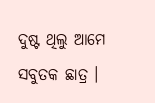ଦୁଷ୍ଟ ଥିଲୁ ଆମେ ସବୁତକ ଛାତ୍ର ।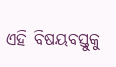ଏହି ବିଷୟବସ୍ତୁକୁ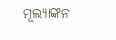ମୂଲ୍ୟାଙ୍କନ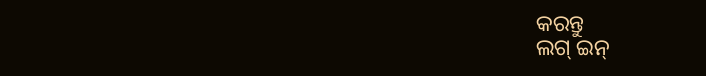କରନ୍ତୁ
ଲଗ୍ ଇନ୍